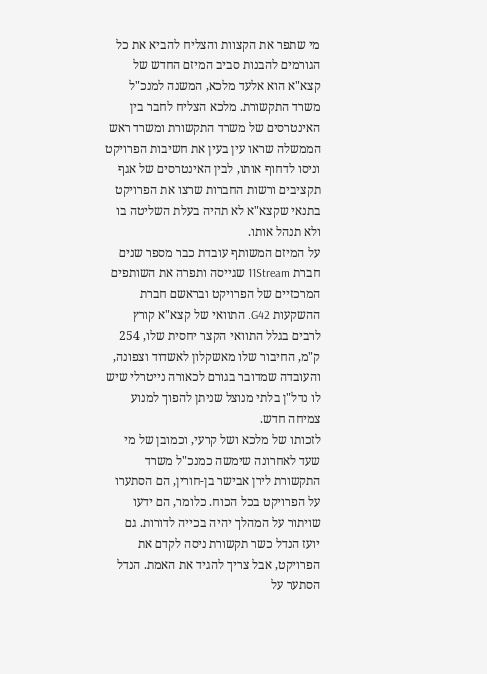מי שתפר את הקצוות והצליח להביא את כל הגורמים להבנות סביב המיזם החדש של קצא"א הוא אלעד מלכא, המשנה למנכ"ל משרד התקשורת. מלכא הצליח לחבר בין האינטרסים של משרד התקשורת ומשרד ראש הממשלה שראו עין בעין את חשיבות הפרויקט וניסו לדחוף אותו, לבין האינטרסים של אגף תקציבים ורשות החברות שרצו את הפרויקט בתנאי שקצא"א לא תהיה בעלת השליטה בו ולא תנהל אותו.
על המיזם המשותף עובדת כבר מספר שנים חברת 11Stream שגייסה ותפרה את השותפים המרכזיים של הפרויקט ובראשם חברת ההשקעות G42. התוואי של קצא"א קורץ לרבים בגלל התוואי הקצר יחסית שלו, 254 ק"מ, החיבור שלו מאשקלון לאשדוד וצפונה, והעובדה שמדובר בגורם לכאורה נייטרלי שיש לו נדל"ן בלתי מנוצל שניתן להפוך למנוע צמיחה חדש.
לזכותו של מלכא ושל קרעי, וכמובן של מי שעד לאחרונה שימשה כמנכ"ל משרד התקשורת לירן אבישר בן-חורין, הם הסתערו על הפרויקט בכל הכוח. כלומר, הם ידעו שויתור על המהלך יהיה בכייה לדורות. גם יועז הנדל כשר תקשורת ניסה לקדם את הפרויקט, אבל צריך להגיד את האמת. הנדל הסתער על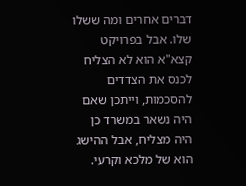דברים אחרים ומה ששלו שלו. אבל בפרויקט קצא"א הוא לא הצליח לכנס את הצדדים להסכמות, וייתכן שאם היה נשאר במשרד כן היה מצליח, אבל ההישג הוא של מלכא וקרעי.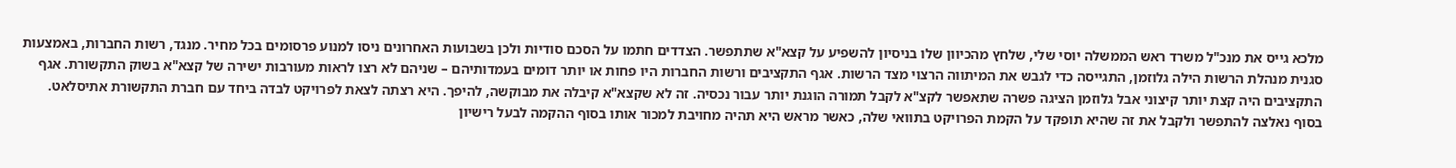מלכא גייס את מנכ"ל משרד ראש הממשלה יוסי שלי, שלחץ מהכיוון שלו בניסיון להשפיע על קצא"א שתתפשר. הצדדים חתמו על הסכם סודיות ולכן בשבועות האחרונים ניסו למנוע פרסומים בכל מחיר. מנגד, רשות החברות, באמצעות סגנית מנהלת הרשות הילה גלוזמן, התגייסה כדי לגבש את המיתווה הרצוי מצד הרשות. אגף התקציבים ורשות החברות היו פחות או יותר דומים בעמדותיהם – שניהם לא רצו לראות מעורבות ישירה של קצא"א בשוק התקשורת. אגף התקציבים היה קצת יותר קיצוני אבל גלוזמן הציגה פשרה שתאפשר לקצ"א לקבל תמורה הוגנת יותר עבור נכסיה. זה לא שקצא"א קיבלה את מבוקשה, להיפך. היא רצתה לצאת לפרויקט לבדה ביחד עם חברת התקשורת אתיסלאט. בסוף נאלצה להתפשר ולקבל את זה שהיא תופקד על הקמת הפרויקט בתוואי שלה, כאשר מראש היא תהיה מחויבת למכור אותו בסוף ההקמה לבעל רישיון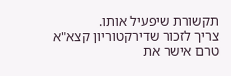תקשורת שיפעיל אותו.
צריך לזכור שדירקטוריון קצא"א טרם אישר את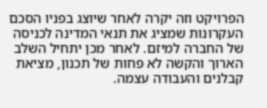הפרויקט וזה יקרה לאחר שיוצג בפניו הסכם העקרונות שמציג את תנאי המדינה לכניסה של החברה למיזם. לאחר מכן יתחיל השלב הארוך והקשה לא פחות של תכנון, מציאת קבלנים והעבודה עצמה.